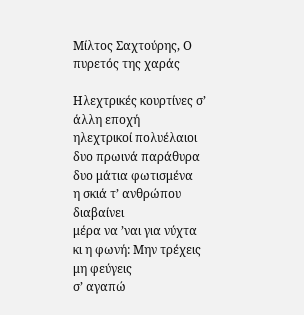Μίλτος Σαχτούρης, Ο πυρετός της χαράς

Ηλεχτρικές κουρτίνες σ’ άλλη εποχή
ηλεχτρικοί πολυέλαιοι
δυο πρωινά παράθυρα
δυο μάτια φωτισμένα
η σκιά τ’ ανθρώπου διαβαίνει
μέρα να ’ναι για νύχτα
κι η φωνή: Μην τρέχεις μη φεύγεις
σ’ αγαπώ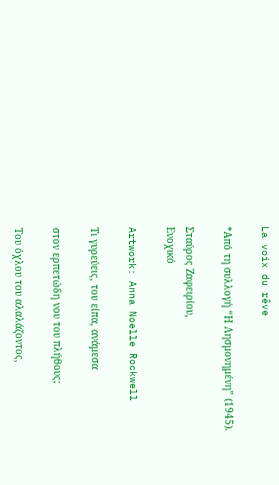La voix du rêve

*Από τη συλλογή “Η Λησμονημένη” (1945).

Σταύρος Ζαφειρίου,
Ενοχικό

Artwork: Anna Noelle Rockwell

Τι γυρεύεις, του είπα, ανάμεσα

στον ερπετώδη νου του πλήθους;

Του όχλου του αλαλάζοντος,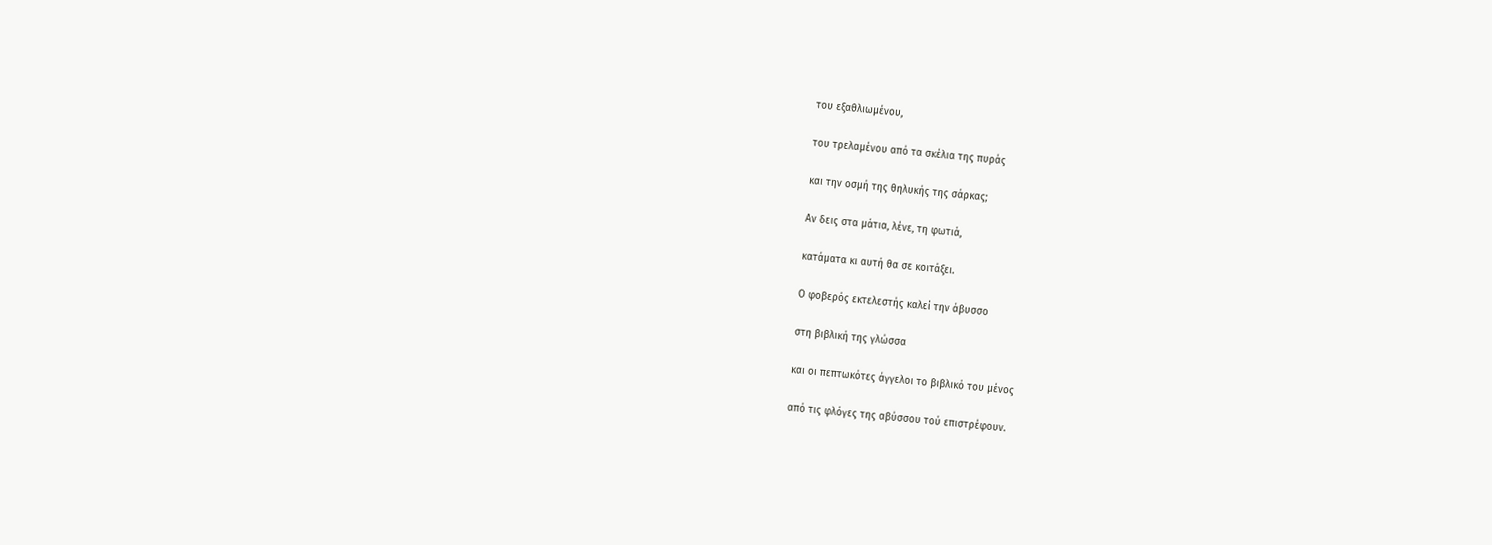του εξαθλιωμένου,

του τρελαμένου από τα σκέλια της πυράς

και την οσμή της θηλυκής της σάρκας;

Αν δεις στα μάτια, λένε, τη φωτιά,

κατάματα κι αυτή θα σε κοιτάξει.

Ο φοβερός εκτελεστής καλεί την άβυσσο

στη βιβλική της γλώσσα

και οι πεπτωκότες άγγελοι το βιβλικό του μένος

από τις φλόγες της αβύσσου τού επιστρέφουν.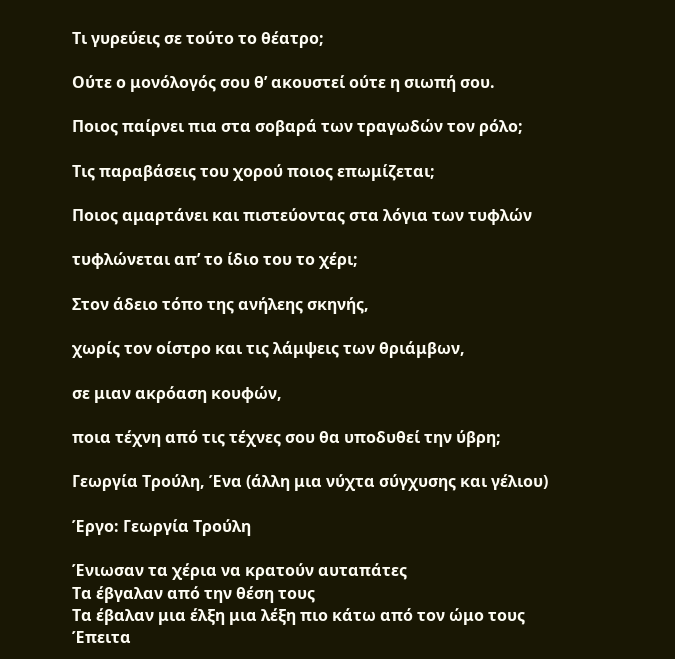Τι γυρεύεις σε τούτο το θέατρο;

Ούτε ο μονόλογός σου θ’ ακουστεί ούτε η σιωπή σου.

Ποιος παίρνει πια στα σοβαρά των τραγωδών τον ρόλο;

Τις παραβάσεις του χορού ποιος επωμίζεται;

Ποιος αμαρτάνει και πιστεύοντας στα λόγια των τυφλών

τυφλώνεται απ’ το ίδιο του το χέρι;

Στον άδειο τόπο της ανήλεης σκηνής,

χωρίς τον οίστρο και τις λάμψεις των θριάμβων,

σε μιαν ακρόαση κουφών,

ποια τέχνη από τις τέχνες σου θα υποδυθεί την ύβρη;

Γεωργία Τρούλη, Ένα (άλλη μια νύχτα σύγχυσης και γέλιου)

Έργο: Γεωργία Τρούλη

Ένιωσαν τα χέρια να κρατούν αυταπάτες
Τα έβγαλαν από την θέση τους
Τα έβαλαν μια έλξη μια λέξη πιο κάτω από τον ώμο τους
Έπειτα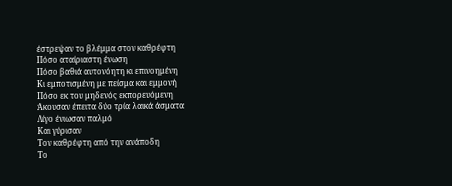έστρεψαν το βλέμμα στον καθρέφτη
Πόσο αταίριαστη ένωση
Πόσο βαθιά αυτονόητη κι επινοημένη
Κι εμποτισμένη με πείσμα και εμμονή
Πόσο εκ του μηδενός εκπορευόμενη
Άκουσαν έπειτα δύο τρία λαικά άσματα
Λίγο ένιωσαν παλμό
Και γύρισαν
Τον καθρέφτη από την ανάποδη
Το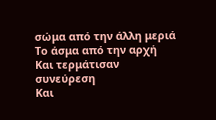σώμα από την άλλη μεριά
Το άσμα από την αρχή
Και τερμάτισαν συνεύρεση
Και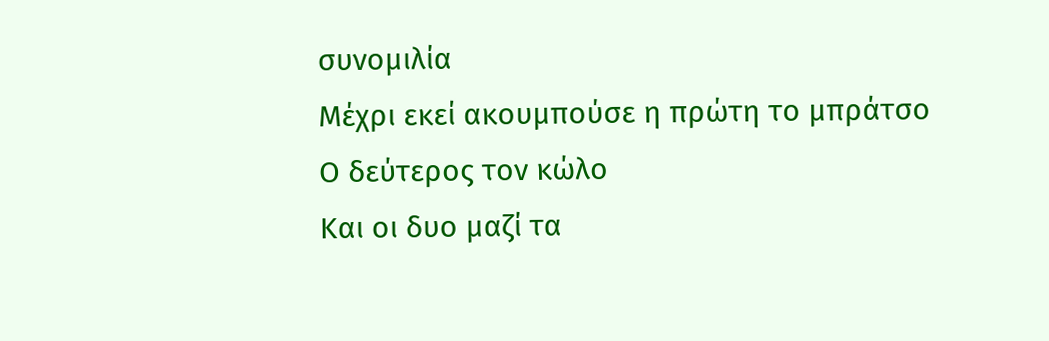συνομιλία
Μέχρι εκεί ακουμπούσε η πρώτη το μπράτσο
Ο δεύτερος τον κώλο
Και οι δυο μαζί τα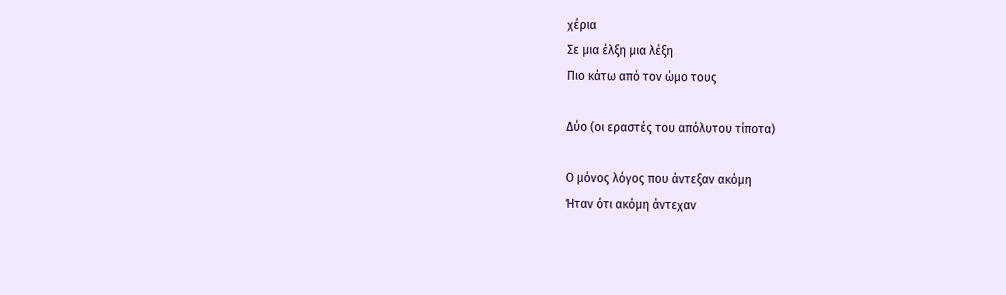χέρια
Σε μια έλξη μια λέξη
Πιο κάτω από τον ώμο τους

Δύο (οι εραστές του απόλυτου τίποτα)

Ο μόνος λόγος που άντεξαν ακόμη
Ήταν ότι ακόμη άντεχαν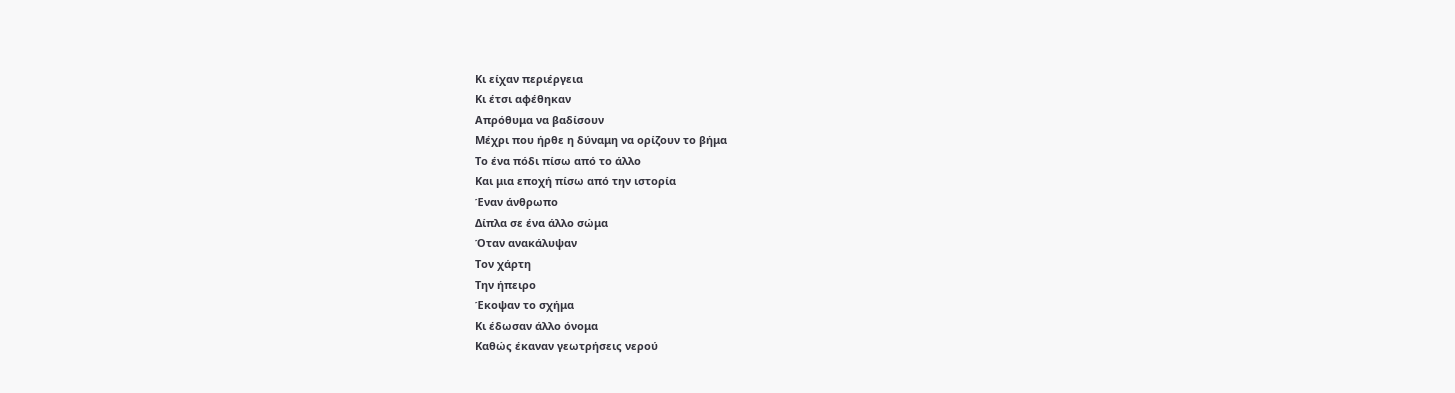Κι είχαν περιέργεια
Κι έτσι αφέθηκαν
Απρόθυμα να βαδίσουν
Μέχρι που ήρθε η δύναμη να ορίζουν το βήμα
Το ένα πόδι πίσω από το άλλο
Και μια εποχή πίσω από την ιστορία
Έναν άνθρωπο
Δίπλα σε ένα άλλο σώμα
Όταν ανακάλυψαν
Τον χάρτη
Την ήπειρο
Έκοψαν το σχήμα
Κι έδωσαν άλλο όνομα
Καθώς έκαναν γεωτρήσεις νερού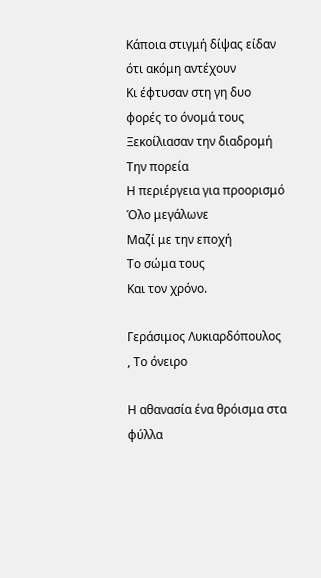Κάποια στιγμή δίψας είδαν ότι ακόμη αντέχουν
Κι έφτυσαν στη γη δυο φορές το όνομά τους
Ξεκοίλιασαν την διαδρομή
Την πορεία
Η περιέργεια για προορισμό
Όλο μεγάλωνε
Μαζί με την εποχή
Το σώμα τους
Και τον χρόνο.

Γεράσιμος Λυκιαρδόπουλος
, Το όνειρο

Η αθανασία ένα θρόισμα στα φύλλα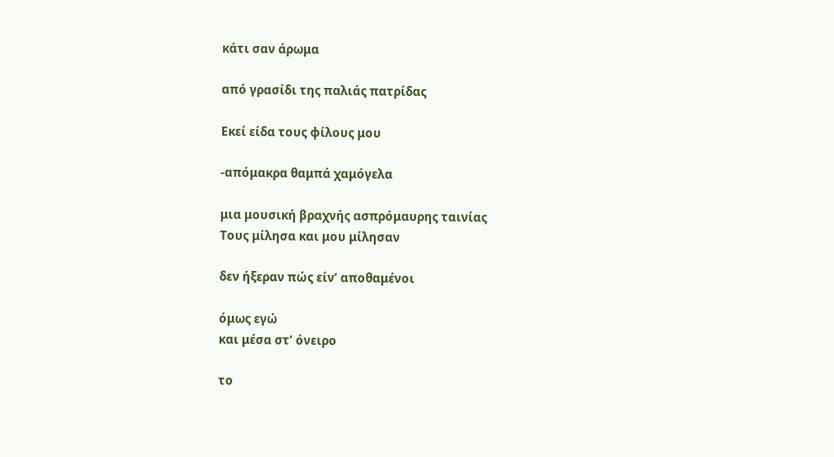κάτι σαν άρωμα

από γρασίδι της παλιάς πατρίδας

Εκεί είδα τους φίλους μου

-απόμακρα θαμπά χαμόγελα

μια μουσική βραχνής ασπρόμαυρης ταινίας
Τους μίλησα και μου μίλησαν

δεν ήξεραν πώς είν’ αποθαμένοι

όμως εγώ
και μέσα στ’ όνειρο

το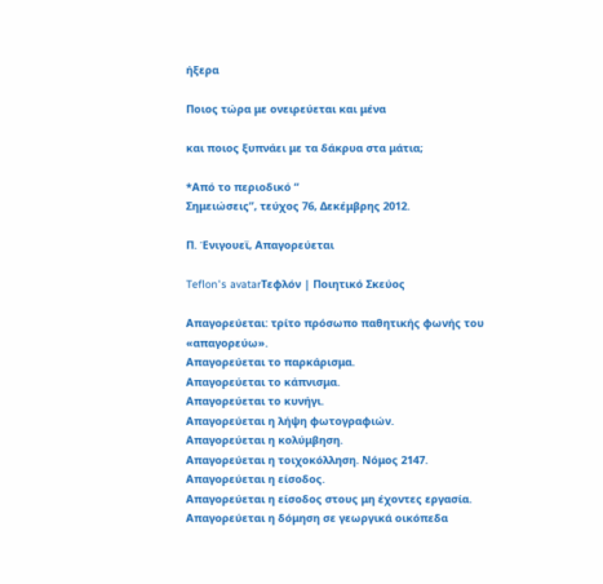ήξερα

Ποιος τώρα με ονειρεύεται και μένα

και ποιος ξυπνάει με τα δάκρυα στα μάτια;

*Από το περιοδικό “
Σημειώσεις”, τεύχος 76, Δεκέμβρης 2012.

Π. Ένιγουεϊ, Απαγορεύεται

Teflon's avatarΤεφλόν | Ποιητικό Σκεύος

Απαγορεύεται: τρίτο πρόσωπο παθητικής φωνής του «απαγορεύω».
Απαγορεύεται το παρκάρισμα.
Απαγορεύεται το κάπνισμα.
Απαγορεύεται το κυνήγι.
Απαγορεύεται η λήψη φωτογραφιών.
Απαγορεύεται η κολύμβηση.
Απαγορεύεται η τοιχοκόλληση. Νόμος 2147.
Απαγορεύεται η είσοδος.
Απαγορεύεται η είσοδος στους μη έχοντες εργασία.
Απαγορεύεται η δόμηση σε γεωργικά οικόπεδα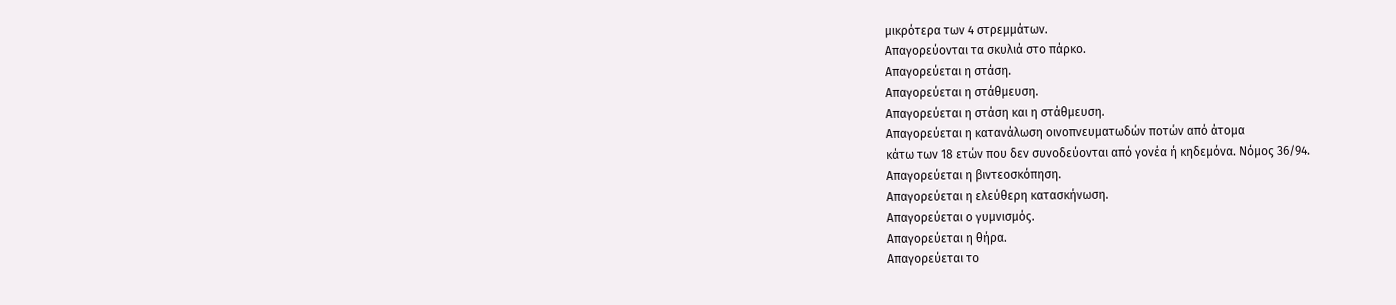μικρότερα των 4 στρεμμάτων.
Απαγορεύονται τα σκυλιά στο πάρκο.
Απαγορεύεται η στάση.
Απαγορεύεται η στάθμευση.
Απαγορεύεται η στάση και η στάθμευση.
Απαγορεύεται η κατανάλωση οινοπνευματωδών ποτών από άτομα
κάτω των 18 ετών που δεν συνοδεύονται από γονέα ή κηδεμόνα. Νόμος 36/94.
Απαγορεύεται η βιντεοσκόπηση.
Απαγορεύεται η ελεύθερη κατασκήνωση.
Απαγορεύεται ο γυμνισμός.
Απαγορεύεται η θήρα.
Απαγορεύεται το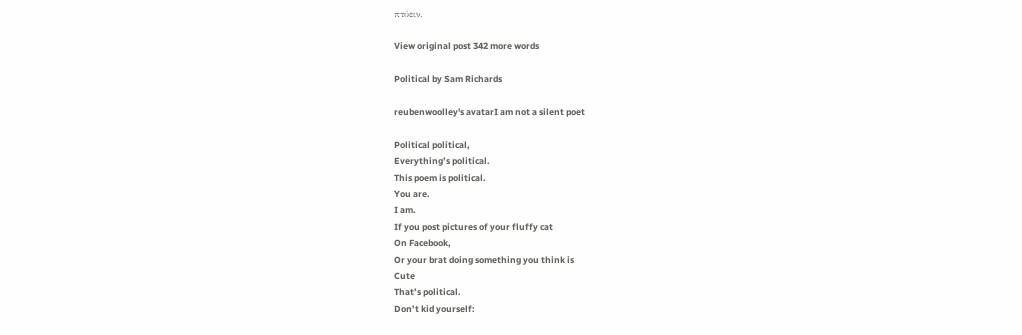πτύειν.

View original post 342 more words

Political by Sam Richards

reubenwoolley's avatarI am not a silent poet

Political political,
Everything’s political.
This poem is political.
You are.
I am.
If you post pictures of your fluffy cat
On Facebook,
Or your brat doing something you think is
Cute
That’s political.
Don’t kid yourself: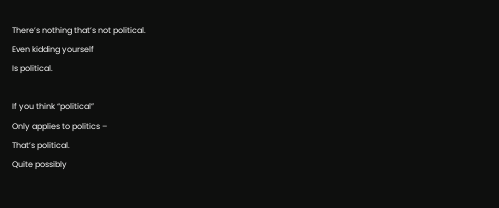There’s nothing that’s not political.
Even kidding yourself
Is political.

If you think “political”
Only applies to politics –
That’s political.
Quite possibly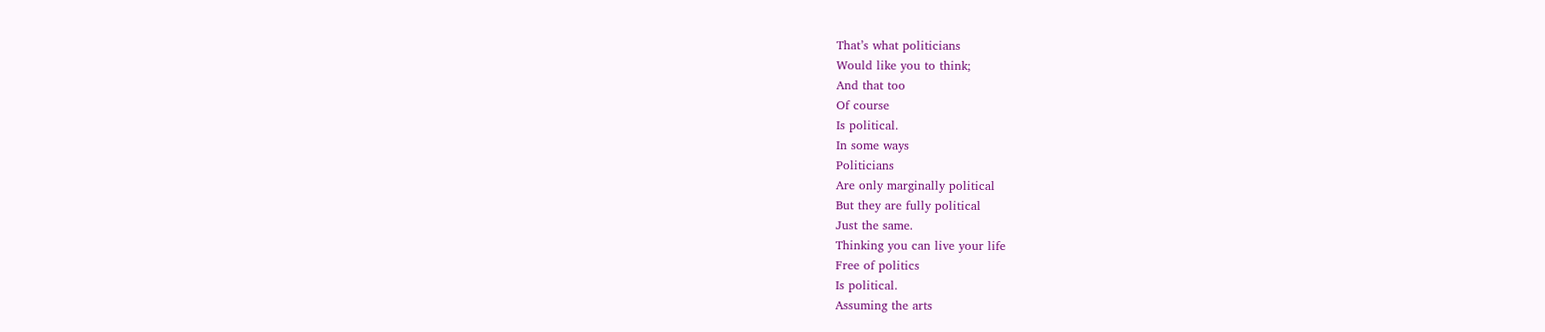That’s what politicians
Would like you to think;
And that too
Of course
Is political.
In some ways
Politicians
Are only marginally political
But they are fully political
Just the same.
Thinking you can live your life
Free of politics
Is political.
Assuming the arts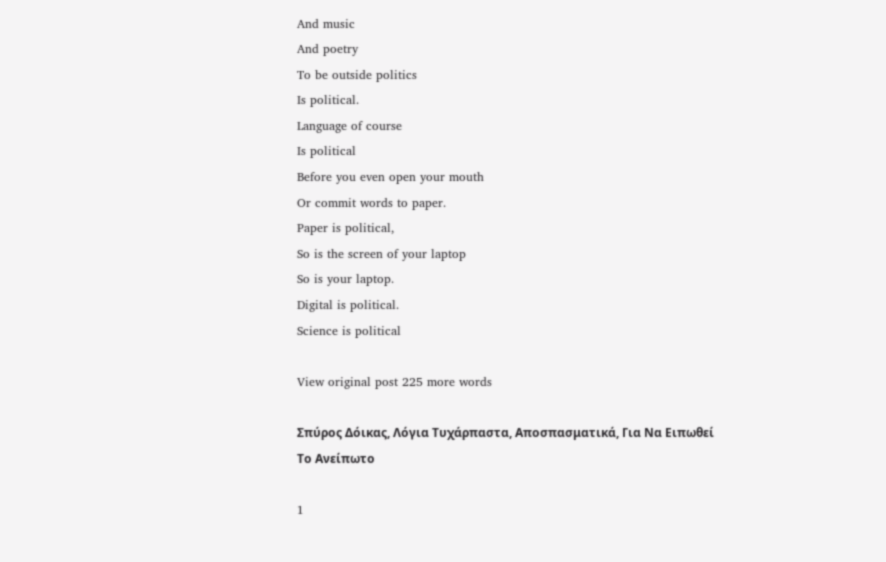And music
And poetry
To be outside politics
Is political.
Language of course
Is political
Before you even open your mouth
Or commit words to paper.
Paper is political,
So is the screen of your laptop
So is your laptop.
Digital is political.
Science is political

View original post 225 more words

Σπύρος Δόικας, Λόγια Τυχάρπαστα, Αποσπασματικά, Για Να Ειπωθεί Το Ανείπωτο

1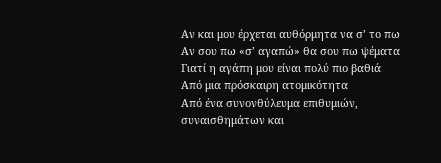Αν και μου έρχεται αυθόρμητα να σ’ το πω
Αν σου πω «σ’ αγαπώ» θα σου πω ψέματα
Γιατί η αγάπη μου είναι πολύ πιο βαθιά
Από μια πρόσκαιρη ατομικότητα
Από ένα συνονθύλευμα επιθυμιών,
συναισθημάτων και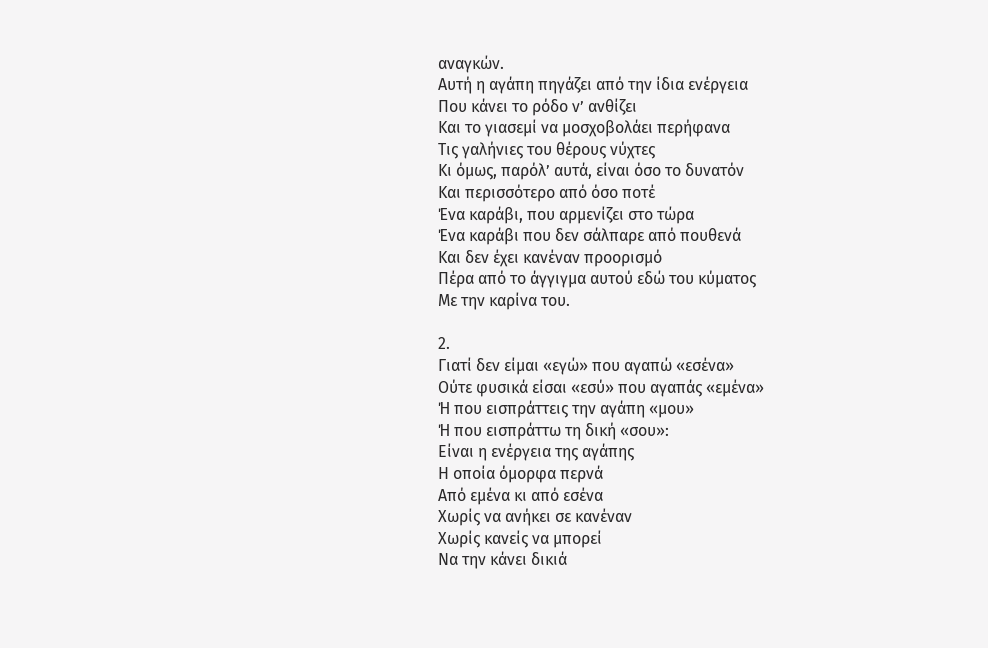αναγκών.
Αυτή η αγάπη πηγάζει από την ίδια ενέργεια
Που κάνει το ρόδο ν’ ανθίζει
Και το γιασεμί να μοσχοβολάει περήφανα
Τις γαλήνιες του θέρους νύχτες
Κι όμως, παρόλ’ αυτά, είναι όσο το δυνατόν
Και περισσότερο από όσο ποτέ
Ένα καράβι, που αρμενίζει στο τώρα
Ένα καράβι που δεν σάλπαρε από πουθενά
Και δεν έχει κανέναν προορισμό
Πέρα από το άγγιγμα αυτού εδώ του κύματος
Με την καρίνα του.

2.
Γιατί δεν είμαι «εγώ» που αγαπώ «εσένα»
Ούτε φυσικά είσαι «εσύ» που αγαπάς «εμένα»
Ή που εισπράττεις την αγάπη «μου»
Ή που εισπράττω τη δική «σου»:
Είναι η ενέργεια της αγάπης
Η οποία όμορφα περνά
Από εμένα κι από εσένα
Χωρίς να ανήκει σε κανέναν
Χωρίς κανείς να μπορεί
Να την κάνει δικιά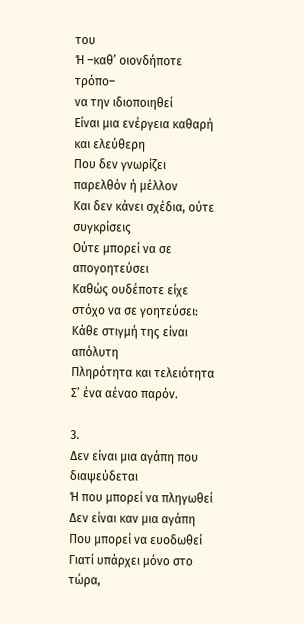του
Ή –καθ’ οιονδήποτε τρόπο–
να την ιδιοποιηθεί
Είναι μια ενέργεια καθαρή και ελεύθερη
Που δεν γνωρίζει παρελθόν ή μέλλον
Και δεν κάνει σχέδια, ούτε συγκρίσεις
Ούτε μπορεί να σε απογοητεύσει
Καθώς ουδέποτε είχε στόχο να σε γοητεύσει:
Κάθε στιγμή της είναι απόλυτη
Πληρότητα και τελειότητα
Σ’ ένα αέναο παρόν.

3.
Δεν είναι μια αγάπη που διαψεύδεται
Ή που μπορεί να πληγωθεί
Δεν είναι καν μια αγάπη
Που μπορεί να ευοδωθεί
Γιατί υπάρχει μόνο στο τώρα,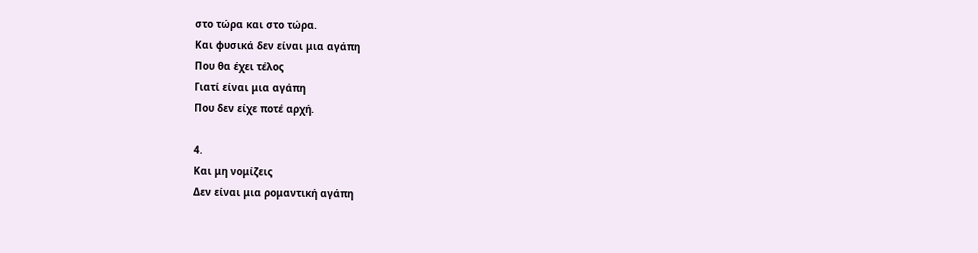στο τώρα και στο τώρα.
Και φυσικά δεν είναι μια αγάπη
Που θα έχει τέλος
Γιατί είναι μια αγάπη
Που δεν είχε ποτέ αρχή.

4.
Και μη νομίζεις
Δεν είναι μια ρομαντική αγάπη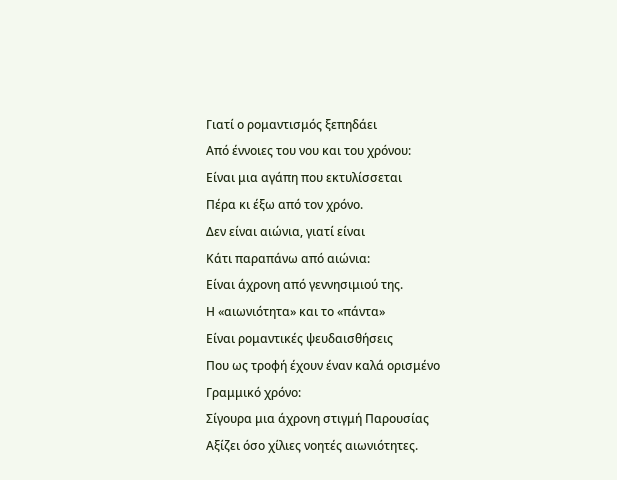Γιατί ο ρομαντισμός ξεπηδάει
Από έννοιες του νου και του χρόνου:
Είναι μια αγάπη που εκτυλίσσεται
Πέρα κι έξω από τον χρόνο.
Δεν είναι αιώνια, γιατί είναι
Κάτι παραπάνω από αιώνια:
Είναι άχρονη από γεννησιμιού της.
Η «αιωνιότητα» και το «πάντα»
Είναι ρομαντικές ψευδαισθήσεις
Που ως τροφή έχουν έναν καλά ορισμένο
Γραμμικό χρόνο:
Σίγουρα μια άχρονη στιγμή Παρουσίας
Αξίζει όσο χίλιες νοητές αιωνιότητες.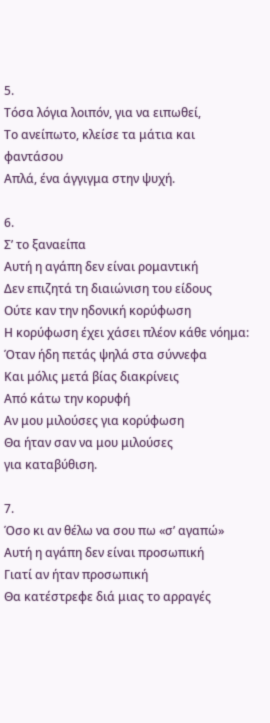5.
Τόσα λόγια λοιπόν, για να ειπωθεί,
Το ανείπωτο, κλείσε τα μάτια και φαντάσου
Απλά, ένα άγγιγμα στην ψυχή.

6.
Σ’ το ξαναείπα
Αυτή η αγάπη δεν είναι ρομαντική
Δεν επιζητά τη διαιώνιση του είδους
Ούτε καν την ηδονική κορύφωση
Η κορύφωση έχει χάσει πλέον κάθε νόημα:
Όταν ήδη πετάς ψηλά στα σύννεφα
Και μόλις μετά βίας διακρίνεις
Από κάτω την κορυφή
Αν μου μιλούσες για κορύφωση
Θα ήταν σαν να μου μιλούσες
για καταβύθιση.

7.
Όσο κι αν θέλω να σου πω «σ’ αγαπώ»
Αυτή η αγάπη δεν είναι προσωπική
Γιατί αν ήταν προσωπική
Θα κατέστρεφε διά μιας το αρραγές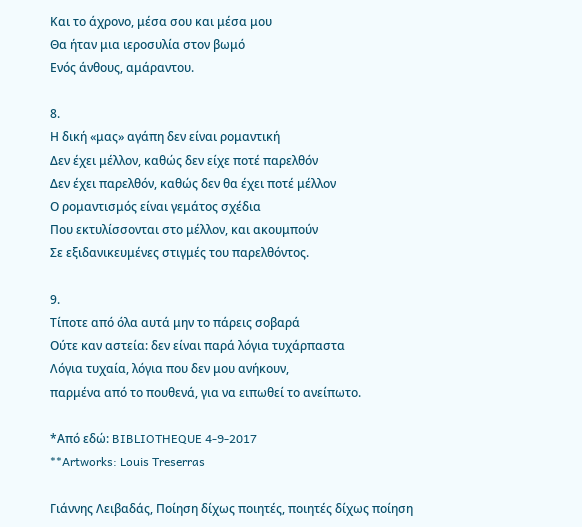Και το άχρονο, μέσα σου και μέσα μου
Θα ήταν μια ιεροσυλία στον βωμό
Ενός άνθους, αμάραντου.

8.
Η δική «μας» αγάπη δεν είναι ρομαντική
Δεν έχει μέλλον, καθώς δεν είχε ποτέ παρελθόν
Δεν έχει παρελθόν, καθώς δεν θα έχει ποτέ μέλλον
Ο ρομαντισμός είναι γεμάτος σχέδια
Που εκτυλίσσονται στο μέλλον, και ακουμπούν
Σε εξιδανικευμένες στιγμές του παρελθόντος.

9.
Τίποτε από όλα αυτά μην το πάρεις σοβαρά
Ούτε καν αστεία: δεν είναι παρά λόγια τυχάρπαστα
Λόγια τυχαία, λόγια που δεν μου ανήκουν,
παρμένα από το πουθενά, για να ειπωθεί το ανείπωτο.

*Από εδώ: BIBLIOTHEQUE 4-9-2017
**Artworks: Louis Treserras

Γιάννης Λειβαδάς, Ποίηση δίχως ποιητές, ποιητές δίχως ποίηση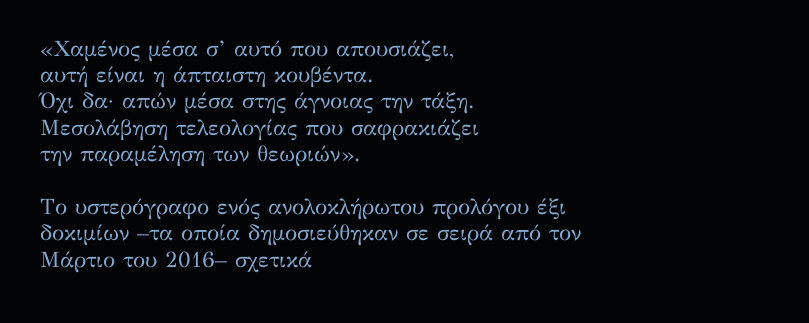«Χαμένος μέσα σ’ αυτό που απουσιάζει,
αυτή είναι η άπταιστη κουβέντα.
Όχι δα· απών μέσα στης άγνοιας την τάξη.
Μεσολάβηση τελεολογίας που σαφρακιάζει
την παραμέληση των θεωριών».

Το υστερόγραφο ενός ανολοκλήρωτου προλόγου έξι δοκιμίων –τα οποία δημοσιεύθηκαν σε σειρά από τον Μάρτιο του 2016– σχετικά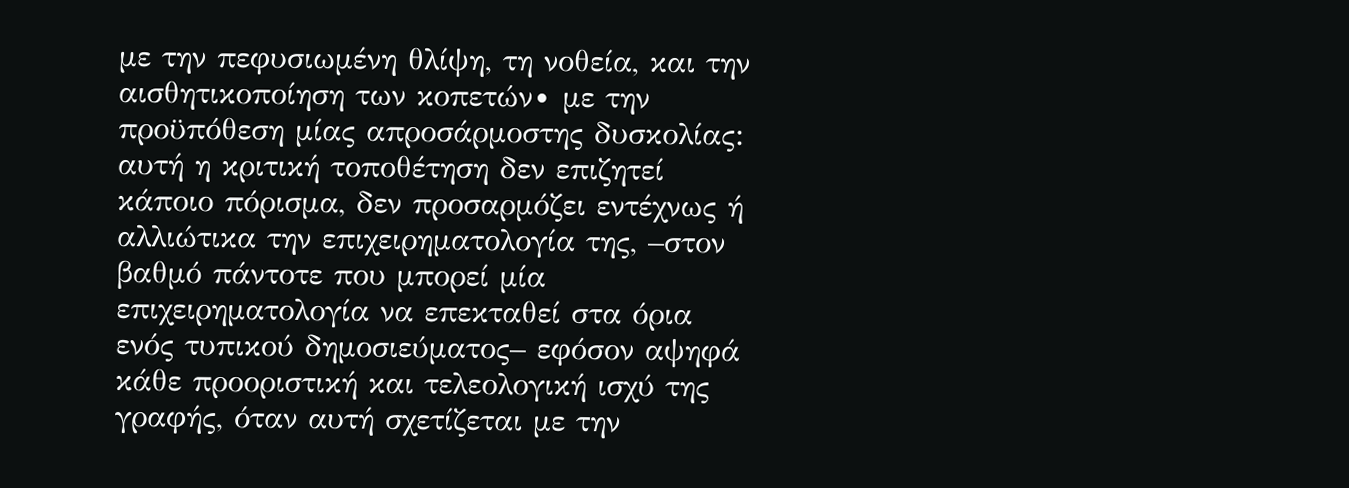με την πεφυσιωμένη θλίψη, τη νοθεία, και την αισθητικοποίηση των κοπετών∙ με την προϋπόθεση μίας απροσάρμοστης δυσκολίας: αυτή η κριτική τοποθέτηση δεν επιζητεί κάποιο πόρισμα, δεν προσαρμόζει εντέχνως ή αλλιώτικα την επιχειρηματολογία της, –στον βαθμό πάντοτε που μπορεί μία επιχειρηματολογία να επεκταθεί στα όρια ενός τυπικού δημοσιεύματος– εφόσον αψηφά κάθε προοριστική και τελεολογική ισχύ της γραφής, όταν αυτή σχετίζεται με την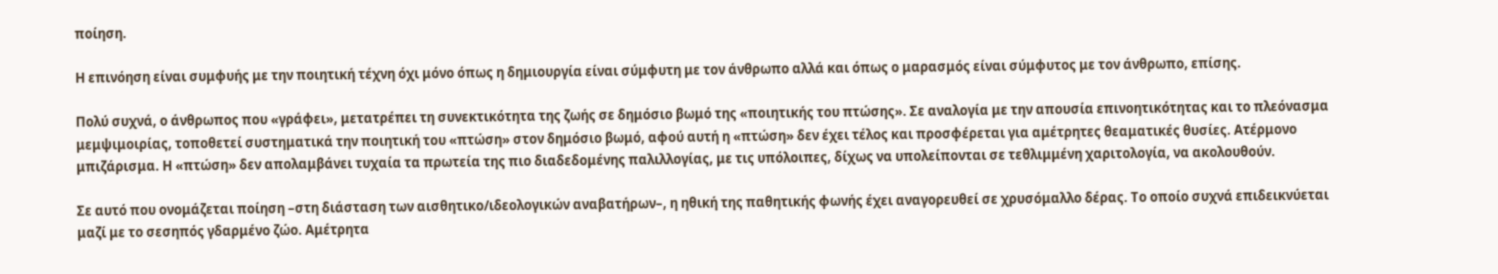ποίηση.

Η επινόηση είναι συμφυής με την ποιητική τέχνη όχι μόνο όπως η δημιουργία είναι σύμφυτη με τον άνθρωπο αλλά και όπως ο μαρασμός είναι σύμφυτος με τον άνθρωπο, επίσης.

Πολύ συχνά, ο άνθρωπος που «γράφει», μετατρέπει τη συνεκτικότητα της ζωής σε δημόσιο βωμό της «ποιητικής του πτώσης». Σε αναλογία με την απουσία επινοητικότητας και το πλεόνασμα μεμψιμοιρίας, τοποθετεί συστηματικά την ποιητική του «πτώση» στον δημόσιο βωμό, αφού αυτή η «πτώση» δεν έχει τέλος και προσφέρεται για αμέτρητες θεαματικές θυσίες. Ατέρμονο μπιζάρισμα. Η «πτώση» δεν απολαμβάνει τυχαία τα πρωτεία της πιο διαδεδομένης παλιλλογίας, με τις υπόλοιπες, δίχως να υπολείπονται σε τεθλιμμένη χαριτολογία, να ακολουθούν.

Σε αυτό που ονομάζεται ποίηση –στη διάσταση των αισθητικο/ιδεολογικών αναβατήρων–, η ηθική της παθητικής φωνής έχει αναγορευθεί σε χρυσόμαλλο δέρας. Το οποίο συχνά επιδεικνύεται μαζί με το σεσηπός γδαρμένο ζώο. Αμέτρητα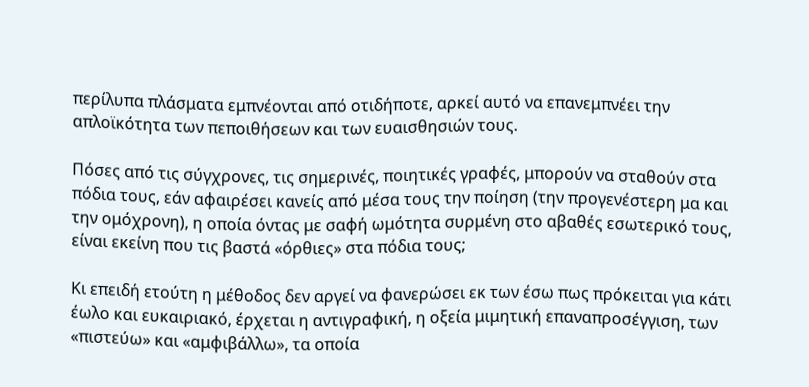περίλυπα πλάσματα εμπνέονται από οτιδήποτε, αρκεί αυτό να επανεμπνέει την απλοϊκότητα των πεποιθήσεων και των ευαισθησιών τους.

Πόσες από τις σύγχρονες, τις σημερινές, ποιητικές γραφές, μπορούν να σταθούν στα πόδια τους, εάν αφαιρέσει κανείς από μέσα τους την ποίηση (την προγενέστερη μα και την ομόχρονη), η οποία όντας με σαφή ωμότητα συρμένη στο αβαθές εσωτερικό τους, είναι εκείνη που τις βαστά «όρθιες» στα πόδια τους;

Κι επειδή ετούτη η μέθοδος δεν αργεί να φανερώσει εκ των έσω πως πρόκειται για κάτι έωλο και ευκαιριακό, έρχεται η αντιγραφική, η οξεία μιμητική επαναπροσέγγιση, των «πιστεύω» και «αμφιβάλλω», τα οποία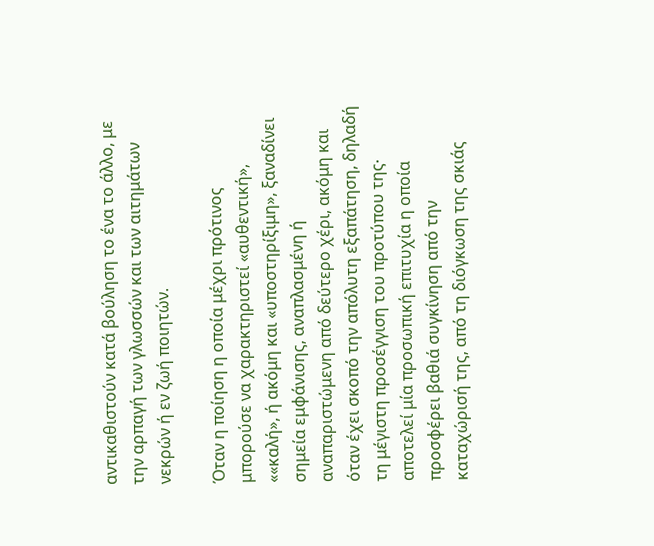αντικαθιστούν κατά βούληση το ένα το άλλο, με την αρπαγή των γλωσσών και των αιτημάτων νεκρών ή εν ζωή ποιητών.

Όταν η ποίηση η οποία μέχρι πρότινος μπορούσε να χαρακτηριστεί «αυθεντική», ««καλή», ή ακόμη και «υποστηρίξιμη», ξαναδίνει σημεία εμφάνισης, αναπλασμένη ή αναπαριστώμενη από δεύτερο χέρι, ακόμη και όταν έχει σκοπό την απόλυτη εξαπάτηση, δηλαδή τη μέγιστη προσέγγιση του προτύπου της∙ αποτελεί μία προσωπική επιτυχία η οποία προσφέρει βαθιά συγκίνηση από την καταχώρισή της, από τη διόγκωση της σκιάς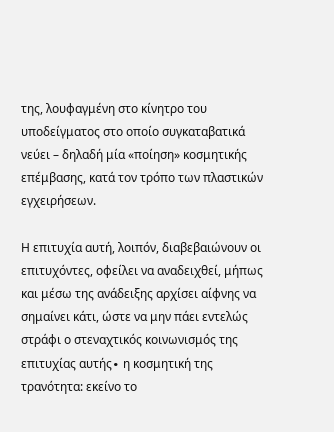της, λουφαγμένη στο κίνητρο του υποδείγματος στο οποίο συγκαταβατικά νεύει – δηλαδή μία «ποίηση» κοσμητικής επέμβασης, κατά τον τρόπο των πλαστικών εγχειρήσεων.

Η επιτυχία αυτή, λοιπόν, διαβεβαιώνουν οι επιτυχόντες, οφείλει να αναδειχθεί, μήπως και μέσω της ανάδειξης αρχίσει αίφνης να σημαίνει κάτι, ώστε να μην πάει εντελώς στράφι ο στεναχτικός κοινωνισμός της επιτυχίας αυτής∙ η κοσμητική της τρανότητα: εκείνο το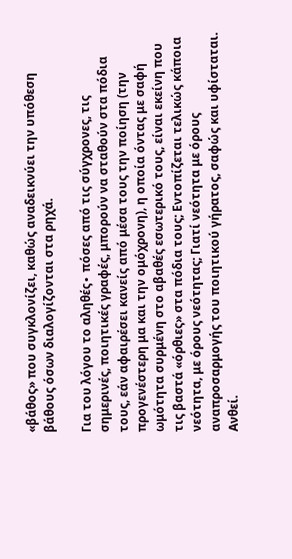«βάθος» που συγκλονίζει, καθώς αναδεικνύει την υπόθεση βάθους όσων διαλογίζονται στα ρηχά.

Για του λόγου το αληθές∙ πόσες από τις σύγχρονες, τις σημερινές, ποιητικές γραφές, μπορούν να σταθούν στα πόδια τους, εάν αφαιρέσει κανείς από μέσα τους την ποίηση (την προγενέστερη μα και την ομόχρονη), η οποία όντας με σαφή ωμότητα συρμένη στο αβαθές εσωτερικό τους, είναι εκείνη που τις βαστά «όρθιες» στα πόδια τους; Εντοπίζεται τελικώς κάποια νεότητα, με όρους νεότητας; Γιατί νεότητα με όρους αναπροσαρμογής του ποιητικού γήρατος, σαφώς και υφίσταται. Ανθεί.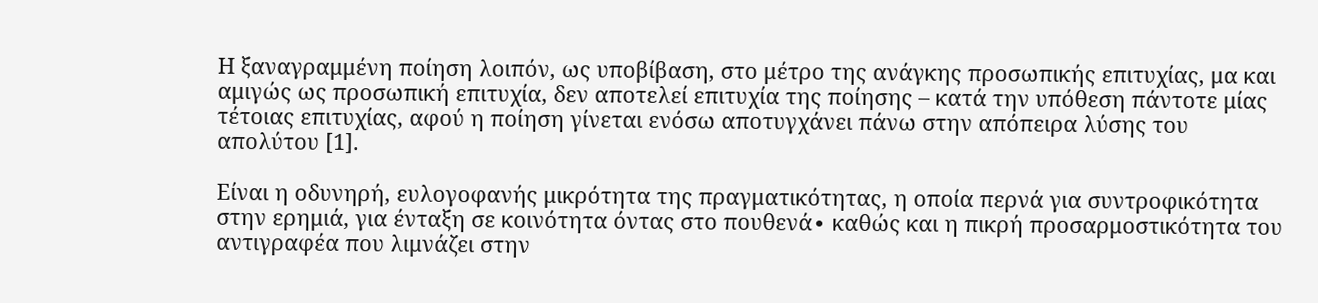Η ξαναγραμμένη ποίηση λοιπόν, ως υποβίβαση, στο μέτρο της ανάγκης προσωπικής επιτυχίας, μα και αμιγώς ως προσωπική επιτυχία, δεν αποτελεί επιτυχία της ποίησης – κατά την υπόθεση πάντοτε μίας τέτοιας επιτυχίας, αφού η ποίηση γίνεται ενόσω αποτυγχάνει πάνω στην απόπειρα λύσης του απολύτου [1].

Είναι η οδυνηρή, ευλογοφανής μικρότητα της πραγματικότητας, η οποία περνά για συντροφικότητα στην ερημιά, για ένταξη σε κοινότητα όντας στο πουθενά∙ καθώς και η πικρή προσαρμοστικότητα του αντιγραφέα που λιμνάζει στην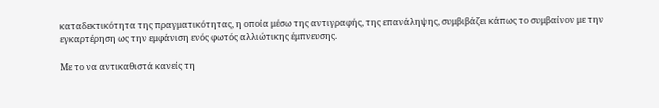καταδεκτικότητα της πραγματικότητας, η οποία μέσω της αντιγραφής, της επανάληψης, συμβιβάζει κάπως το συμβαίνον με την εγκαρτέρηση ως την εμφάνιση ενός φωτός αλλιώτικης έμπνευσης.

Με το να αντικαθιστά κανείς τη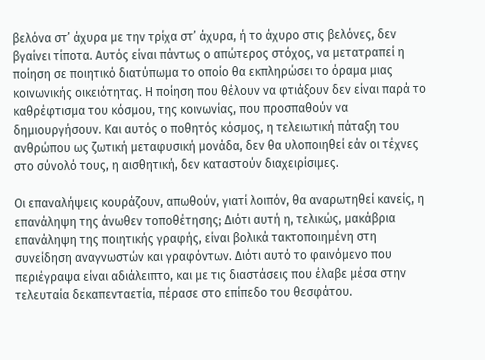βελόνα στ’ άχυρα με την τρίχα στ’ άχυρα, ή το άχυρο στις βελόνες, δεν βγαίνει τίποτα. Αυτός είναι πάντως ο απώτερος στόχος, να μετατραπεί η ποίηση σε ποιητικό διατύπωμα το οποίο θα εκπληρώσει το όραμα μιας κοινωνικής οικειότητας. Η ποίηση που θέλουν να φτιάξουν δεν είναι παρά το καθρέφτισμα του κόσμου, της κοινωνίας, που προσπαθούν να δημιουργήσουν. Και αυτός ο ποθητός κόσμος, η τελειωτική πάταξη του ανθρώπου ως ζωτική μεταφυσική μονάδα, δεν θα υλοποιηθεί εάν οι τέχνες στο σύνολό τους, η αισθητική, δεν καταστούν διαχειρίσιμες.

Οι επαναλήψεις κουράζουν, απωθούν, γιατί λοιπόν, θα αναρωτηθεί κανείς, η επανάληψη της άνωθεν τοποθέτησης; Διότι αυτή η, τελικώς, μακάβρια επανάληψη της ποιητικής γραφής, είναι βολικά τακτοποιημένη στη συνείδηση αναγνωστών και γραφόντων. Διότι αυτό το φαινόμενο που περιέγραψα είναι αδιάλειπτο, και με τις διαστάσεις που έλαβε μέσα στην τελευταία δεκαπενταετία, πέρασε στο επίπεδο του θεσφάτου.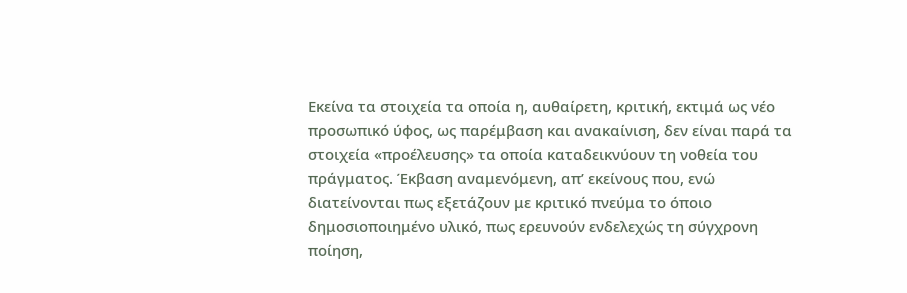Εκείνα τα στοιχεία τα οποία η, αυθαίρετη, κριτική, εκτιμά ως νέο προσωπικό ύφος, ως παρέμβαση και ανακαίνιση, δεν είναι παρά τα στοιχεία «προέλευσης» τα οποία καταδεικνύουν τη νοθεία του πράγματος. Έκβαση αναμενόμενη, απ’ εκείνους που, ενώ διατείνονται πως εξετάζουν με κριτικό πνεύμα το όποιο δημοσιοποιημένο υλικό, πως ερευνούν ενδελεχώς τη σύγχρονη ποίηση,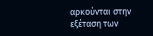αρκούνται στην εξέταση των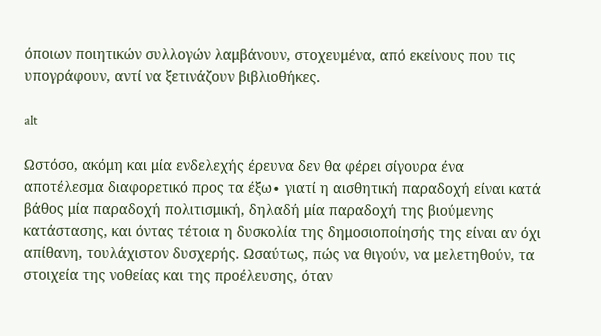όποιων ποιητικών συλλογών λαμβάνουν, στοχευμένα, από εκείνους που τις υπογράφουν, αντί να ξετινάζουν βιβλιοθήκες.

alt

Ωστόσο, ακόμη και μία ενδελεχής έρευνα δεν θα φέρει σίγουρα ένα αποτέλεσμα διαφορετικό προς τα έξω∙ γιατί η αισθητική παραδοχή είναι κατά βάθος μία παραδοχή πολιτισμική, δηλαδή μία παραδοχή της βιούμενης κατάστασης, και όντας τέτοια η δυσκολία της δημοσιοποίησής της είναι αν όχι απίθανη, τουλάχιστον δυσχερής. Ωσαύτως, πώς να θιγούν, να μελετηθούν, τα στοιχεία της νοθείας και της προέλευσης, όταν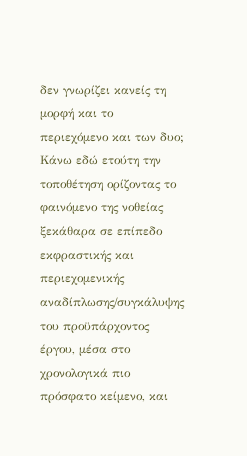δεν γνωρίζει κανείς τη μορφή και το περιεχόμενο και των δυο; Κάνω εδώ ετούτη την τοποθέτηση ορίζοντας το φαινόμενο της νοθείας ξεκάθαρα σε επίπεδο εκφραστικής και περιεχομενικής αναδίπλωσης/συγκάλυψης του προϋπάρχοντος έργου, μέσα στο χρονολογικά πιο πρόσφατο κείμενο, και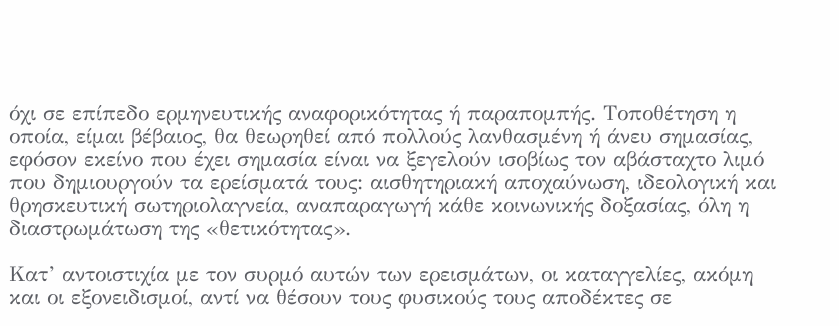όχι σε επίπεδο ερμηνευτικής αναφορικότητας ή παραπομπής. Τοποθέτηση η οποία, είμαι βέβαιος, θα θεωρηθεί από πολλούς λανθασμένη ή άνευ σημασίας, εφόσον εκείνο που έχει σημασία είναι να ξεγελούν ισοβίως τον αβάσταχτο λιμό που δημιουργούν τα ερείσματά τους: αισθητηριακή αποχαύνωση, ιδεολογική και θρησκευτική σωτηριολαγνεία, αναπαραγωγή κάθε κοινωνικής δοξασίας, όλη η διαστρωμάτωση της «θετικότητας».

Κατ’ αντοιστιχία με τον συρμό αυτών των ερεισμάτων, οι καταγγελίες, ακόμη και οι εξονειδισμοί, αντί να θέσουν τους φυσικούς τους αποδέκτες σε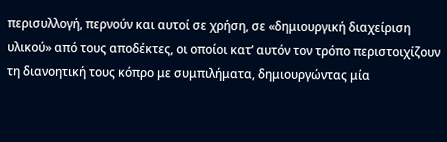περισυλλογή, περνούν και αυτοί σε χρήση, σε «δημιουργική διαχείριση υλικού» από τους αποδέκτες, οι οποίοι κατ’ αυτόν τον τρόπο περιστοιχίζουν τη διανοητική τους κόπρο με συμπιλήματα, δημιουργώντας μία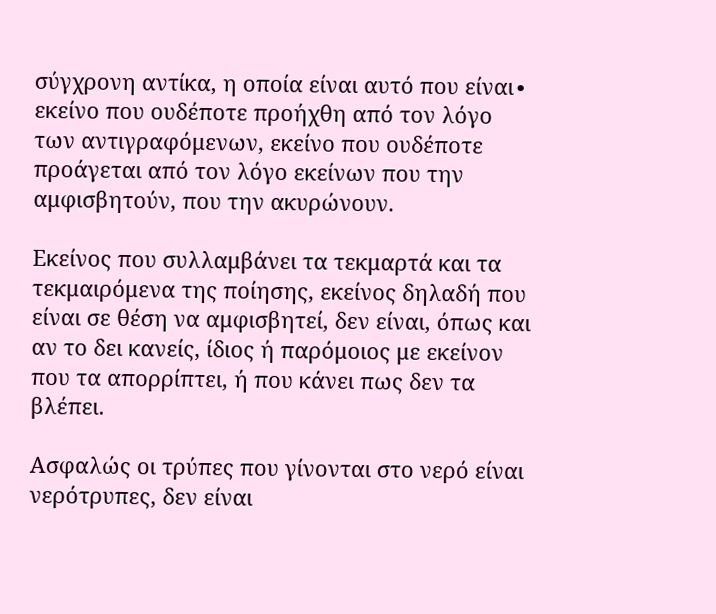σύγχρονη αντίκα, η οποία είναι αυτό που είναι∙ εκείνο που ουδέποτε προήχθη από τον λόγο των αντιγραφόμενων, εκείνο που ουδέποτε προάγεται από τον λόγο εκείνων που την αμφισβητούν, που την ακυρώνουν.

Εκείνος που συλλαμβάνει τα τεκμαρτά και τα τεκμαιρόμενα της ποίησης, εκείνος δηλαδή που είναι σε θέση να αμφισβητεί, δεν είναι, όπως και αν το δει κανείς, ίδιος ή παρόμοιος με εκείνον που τα απορρίπτει, ή που κάνει πως δεν τα βλέπει.

Ασφαλώς οι τρύπες που γίνονται στο νερό είναι νερότρυπες, δεν είναι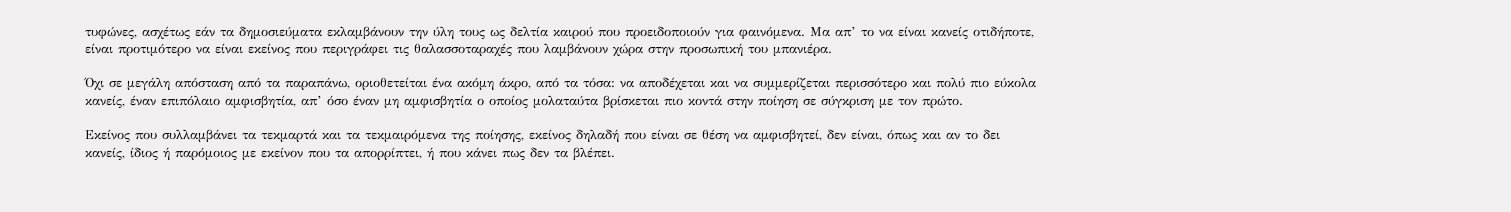τυφώνες, ασχέτως εάν τα δημοσιεύματα εκλαμβάνουν την ύλη τους ως δελτία καιρού που προειδοποιούν για φαινόμενα. Μα απ’ το να είναι κανείς οτιδήποτε, είναι προτιμότερο να είναι εκείνος που περιγράφει τις θαλασσοταραχές που λαμβάνουν χώρα στην προσωπική του μπανιέρα.

Όχι σε μεγάλη απόσταση από τα παραπάνω, οριοθετείται ένα ακόμη άκρο, από τα τόσα: να αποδέχεται και να συμμερίζεται περισσότερο και πολύ πιο εύκολα κανείς, έναν επιπόλαιο αμφισβητία, απ’ όσο έναν μη αμφισβητία ο οποίος μολαταύτα βρίσκεται πιο κοντά στην ποίηση σε σύγκριση με τον πρώτο.

Εκείνος που συλλαμβάνει τα τεκμαρτά και τα τεκμαιρόμενα της ποίησης, εκείνος δηλαδή που είναι σε θέση να αμφισβητεί, δεν είναι, όπως και αν το δει κανείς, ίδιος ή παρόμοιος με εκείνον που τα απορρίπτει, ή που κάνει πως δεν τα βλέπει.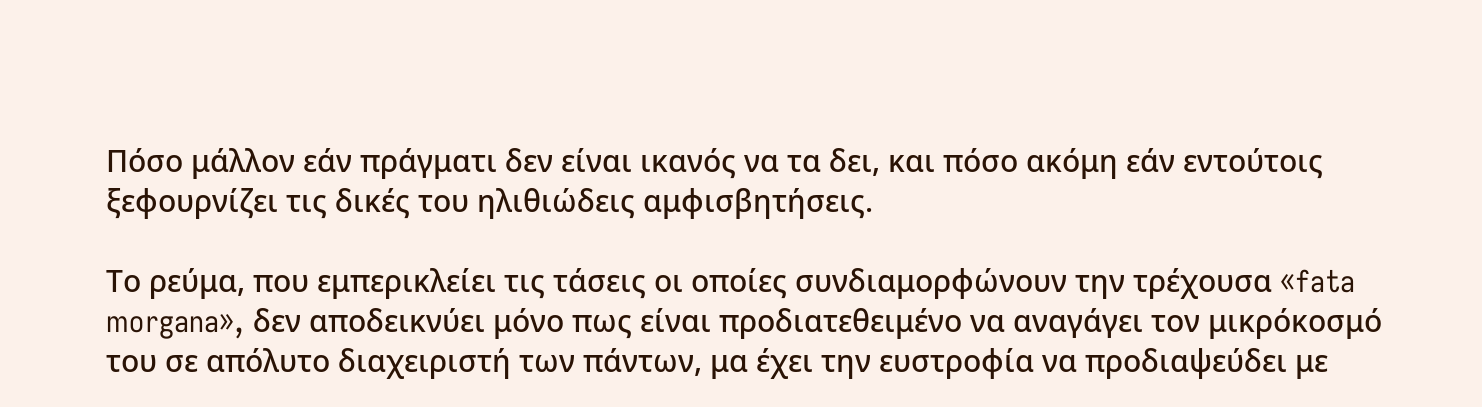Πόσο μάλλον εάν πράγματι δεν είναι ικανός να τα δει, και πόσο ακόμη εάν εντούτοις ξεφουρνίζει τις δικές του ηλιθιώδεις αμφισβητήσεις.

Το ρεύμα, που εμπερικλείει τις τάσεις οι οποίες συνδιαμορφώνουν την τρέχουσα «fata morgana», δεν αποδεικνύει μόνο πως είναι προδιατεθειμένο να αναγάγει τον μικρόκοσμό του σε απόλυτο διαχειριστή των πάντων, μα έχει την ευστροφία να προδιαψεύδει με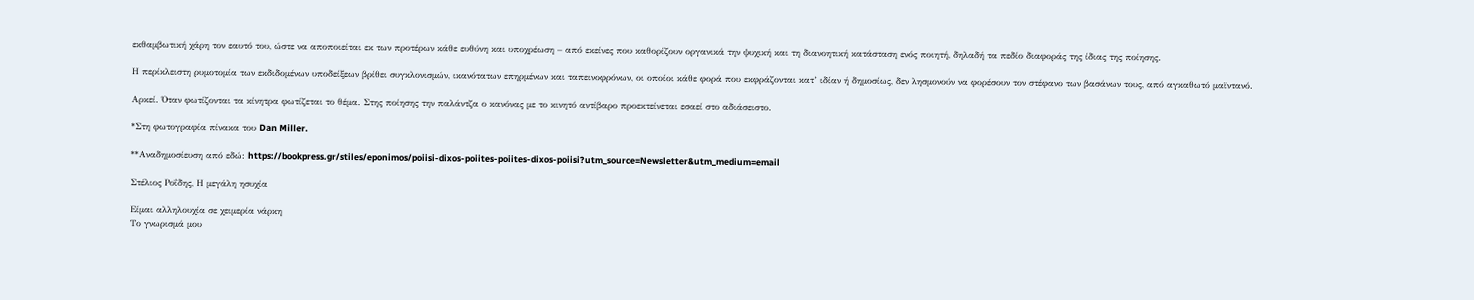εκθαμβωτική χάρη τον εαυτό του, ώστε να αποποιείται εκ των προτέρων κάθε ευθύνη και υποχρέωση – από εκείνες που καθορίζουν οργανικά την ψυχική και τη διανοητική κατάσταση ενός ποιητή, δηλαδή τα πεδίο διαφοράς της ίδιας της ποίησης.

Η περίκλειστη ρυμοτομία των εκδιδομένων υποδείξεων βρίθει συγκλονισμών, ικανότατων επηρμένων και ταπεινοφρόνων, οι οποίοι κάθε φορά που εκφράζονται κατ’ ιδίαν ή δημοσίως, δεν λησμονούν να φορέσουν τον στέφανο των βασάνων τους, από αγκαθωτό μαϊντανό.

Αρκεί. Όταν φωτίζονται τα κίνητρα φωτίζεται το θέμα. Στης ποίησης την παλάντζα ο κανόνας με το κινητό αντίβαρο προεκτείνεται εσαεί στο αδιάσειστο.

*Στη φωτογραφία πίνακα του Dan Miller.

**Αναδημοσίευση από εδώ: https://bookpress.gr/stiles/eponimos/poiisi-dixos-poiites-poiites-dixos-poiisi?utm_source=Newsletter&utm_medium=email

Στέλιος Ροΐδης, Η μεγάλη ησυχία

Είμαι αλληλουχία σε χειμερία νάρκη
Το γνωρισμά μου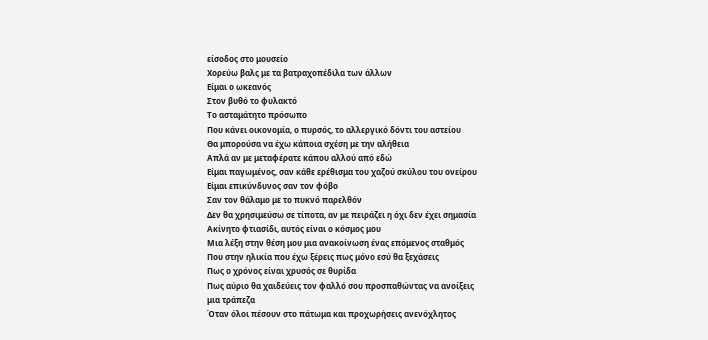είσοδος στο μουσείο
Χορεύω βαλς με τα βατραχοπέδιλα των άλλων
Είμαι ο ωκεανός
Στον βυθό το φυλακτό
Το ασταμάτητο πρόσωπο
Που κάνει οικονομία, ο πυρσός, το αλλεργικό δόντι του αστείου
Θα μπορούσα να έχω κάποια σχέση με την αλήθεια
Απλά αν με μεταφέρατε κάπου αλλού από εδώ
Είμαι παγωμένος, σαν κάθε ερέθισμα του χαζού σκύλου του ονείρου
Είμαι επικύνδυνος σαν τον φόβο
Σαν τον θάλαμο με το πυκνό παρελθόν
Δεν θα χρησιμεύσω σε τίποτα, αν με πειράζει η όχι δεν έχει σημασία
Ακίνητο φτιασίδι, αυτός είναι ο κόσμος μου
Μια λέξη στην θέση μου μια ανακοίνωση ένας επόμενος σταθμός
Που στην ηλικία που έχω ξέρεις πως μόνο εσύ θα ξεχάσεις
Πως ο χρόνος είναι χρυσός σε θυρίδα
Πως αύριο θα χαιδεύεις τον φαλλό σου προσπαθώντας να ανοίξεις
μια τράπεζα
Όταν όλοι πέσουν στο πάτωμα και προχωρήσεις ανενόχλητος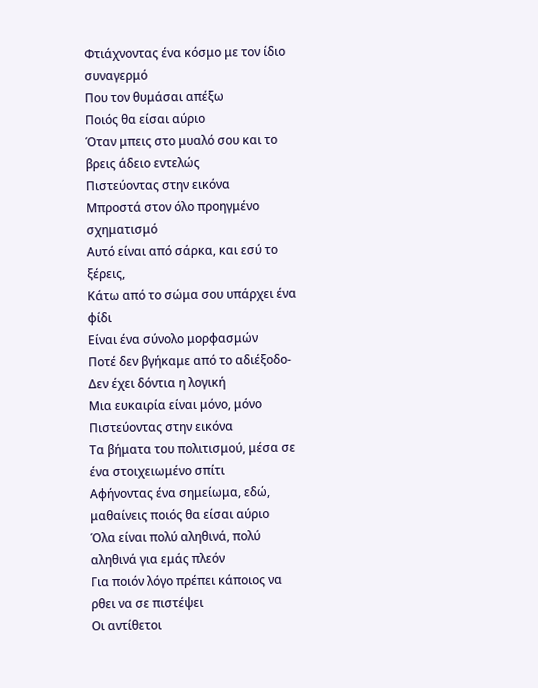Φτιάχνοντας ένα κόσμο με τον ίδιο συναγερμό
Που τον θυμάσαι απέξω
Ποιός θα είσαι αύριο
Όταν μπεις στο μυαλό σου και το βρεις άδειο εντελώς
Πιστεύοντας στην εικόνα
Μπροστά στον όλο προηγμένο σχηματισμό
Αυτό είναι από σάρκα, και εσύ το ξέρεις,
Κάτω από το σώμα σου υπάρχει ένα φίδι
Είναι ένα σύνολο μορφασμών
Ποτέ δεν βγήκαμε από το αδιέξοδο-
Δεν έχει δόντια η λογική
Μια ευκαιρία είναι μόνο, μόνο
Πιστεύοντας στην εικόνα
Τα βήματα του πολιτισμού, μέσα σε ένα στοιχειωμένο σπίτι
Αφήνοντας ένα σημείωμα, εδώ, μαθαίνεις ποιός θα είσαι αύριο
Όλα είναι πολύ αληθινά, πολύ αληθινά για εμάς πλεόν
Για ποιόν λόγο πρέπει κάποιος να ρθει να σε πιστέψει
Οι αντίθετοι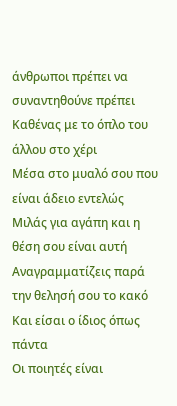άνθρωποι πρέπει να συναντηθούνε πρέπει
Καθένας με το όπλο του άλλου στο χέρι
Μέσα στο μυαλό σου που είναι άδειο εντελώς
Μιλάς για αγάπη και η θέση σου είναι αυτή
Αναγραμματίζεις παρά την θελησή σου το κακό
Και είσαι ο ίδιος όπως πάντα
Οι ποιητές είναι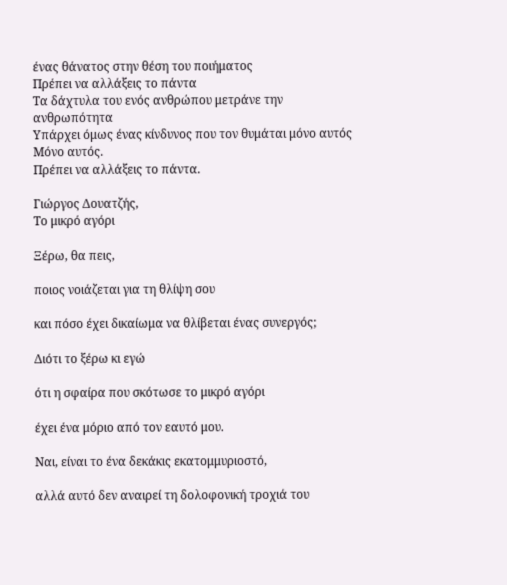ένας θάνατος στην θέση του ποιήματος
Πρέπει να αλλάξεις το πάντα
Τα δάχτυλα του ενός ανθρώπου μετράνε την ανθρωπότητα
Υπάρχει όμως ένας κίνδυνος που τον θυμάται μόνο αυτός
Μόνο αυτός.
Πρέπει να αλλάξεις το πάντα.

Γιώργος Δουατζής,
Το μικρό αγόρι

Ξέρω, θα πεις,

ποιος νοιάζεται για τη θλίψη σου

και πόσο έχει δικαίωμα να θλίβεται ένας συνεργός;

Διότι το ξέρω κι εγώ

ότι η σφαίρα που σκότωσε το μικρό αγόρι

έχει ένα μόριο από τον εαυτό μου.

Ναι, είναι το ένα δεκάκις εκατομμυριοστό,

αλλά αυτό δεν αναιρεί τη δολοφονική τροχιά του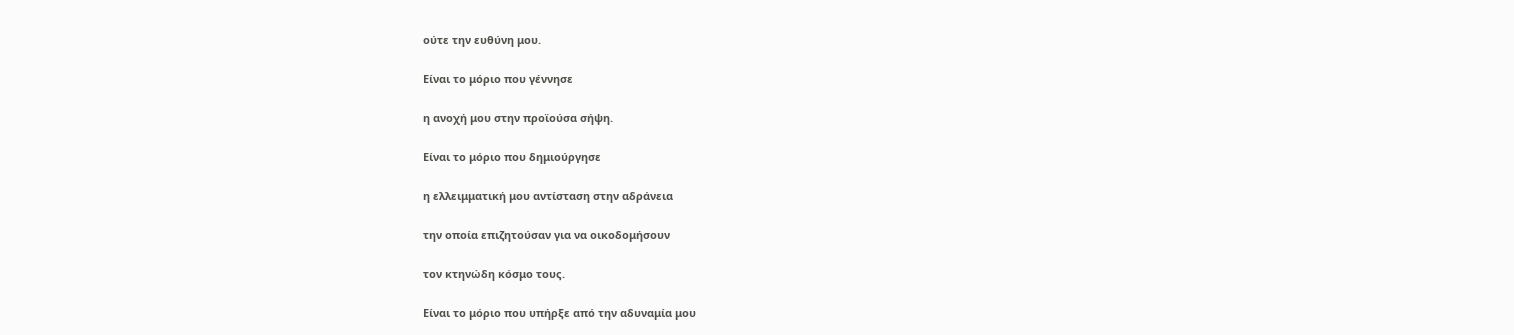ούτε την ευθύνη μου.

Είναι το μόριο που γέννησε

η ανοχή μου στην προϊούσα σήψη.

Είναι το μόριο που δημιούργησε

η ελλειμματική μου αντίσταση στην αδράνεια

την οποία επιζητούσαν για να οικοδομήσουν

τον κτηνώδη κόσμο τους.

Είναι το μόριο που υπήρξε από την αδυναμία μου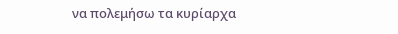να πολεμήσω τα κυρίαρχα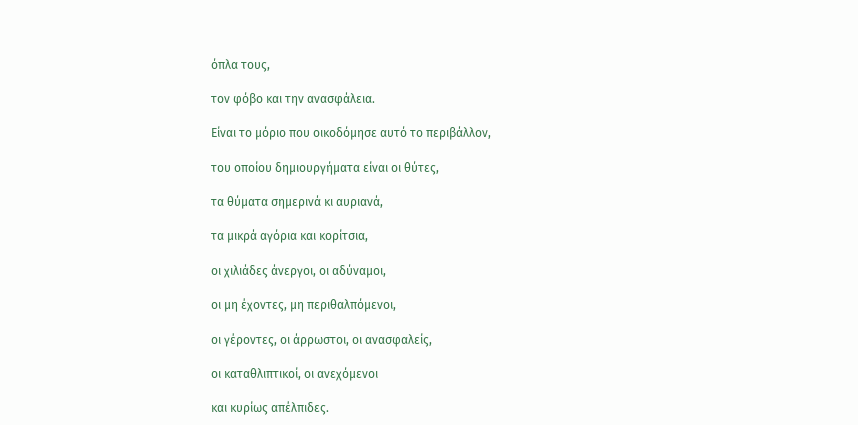όπλα τους,

τον φόβο και την ανασφάλεια.

Είναι το μόριο που οικοδόμησε αυτό το περιβάλλον,

του οποίου δημιουργήματα είναι οι θύτες,

τα θύματα σημερινά κι αυριανά,

τα μικρά αγόρια και κορίτσια,

οι χιλιάδες άνεργοι, οι αδύναμοι,

οι μη έχοντες, μη περιθαλπόμενοι,

οι γέροντες, οι άρρωστοι, οι ανασφαλείς,

οι καταθλιπτικοί, οι ανεχόμενοι

και κυρίως απέλπιδες.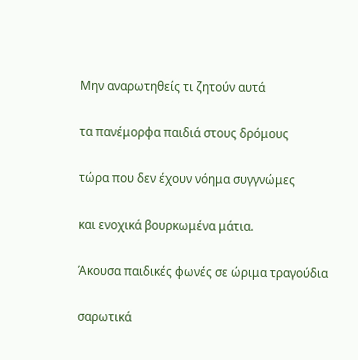Μην αναρωτηθείς τι ζητούν αυτά

τα πανέμορφα παιδιά στους δρόμους

τώρα που δεν έχουν νόημα συγγνώμες

και ενοχικά βουρκωμένα μάτια.

Άκουσα παιδικές φωνές σε ώριμα τραγούδια

σαρωτικά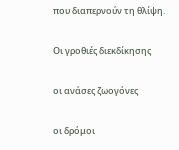που διαπερνούν τη θλίψη.

Οι γροθιές διεκδίκησης

οι ανάσες ζωογόνες

οι δρόμοι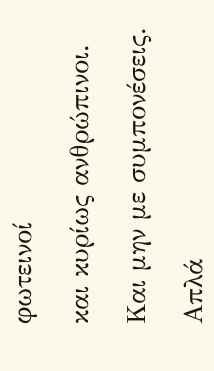φωτεινοί

και κυρίως ανθρώπινοι.

Και μην με συμπονέσεις.

Απλά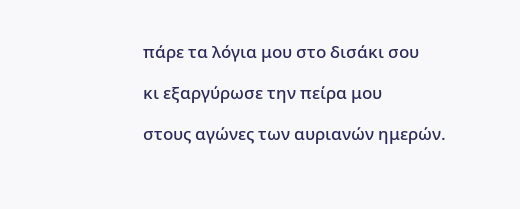πάρε τα λόγια μου στο δισάκι σου

κι εξαργύρωσε την πείρα μου

στους αγώνες των αυριανών ημερών.